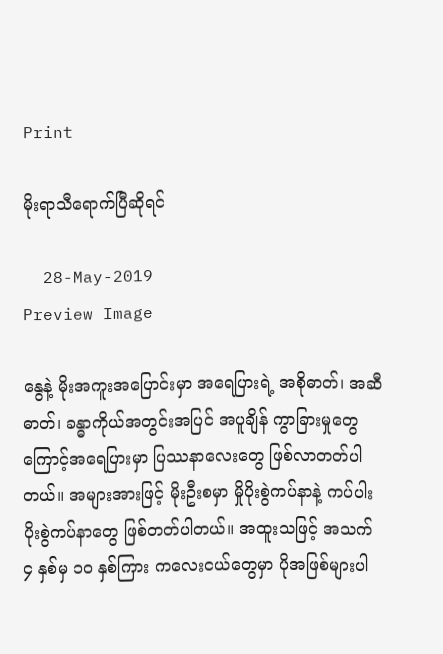Print

မိုးရာသီရောက်ပြီဆိုရင်

  28-May-2019
Preview Image

နွေနဲ့ မိုးအကူးအပြောင်းမှာ အရေပြားရဲ့ အစိုဓာတ်၊ အဆီဓာတ်၊ ခန္ဓာကိုယ်အတွင်းအပြင် အပူချိန် ကွာခြားမှုတွေကြောင့်အရေပြားမှာ ပြဿနာလေးတွေ ဖြစ်လာတတ်ပါတယ်။ အများအားဖြင့် မိုးဦးစမှာ မှိုပိုးစွဲကပ်နာနဲ့ ကပ်ပါးပိုးစွဲကပ်နာတွေ ဖြစ်တတ်ပါတယ်။ အထူးသဖြင့် အသက် ၄ နှစ်မှ ၁၀ နှစ်ကြား ကလေးငယ်တွေမှာ ပိုအဖြစ်များပါ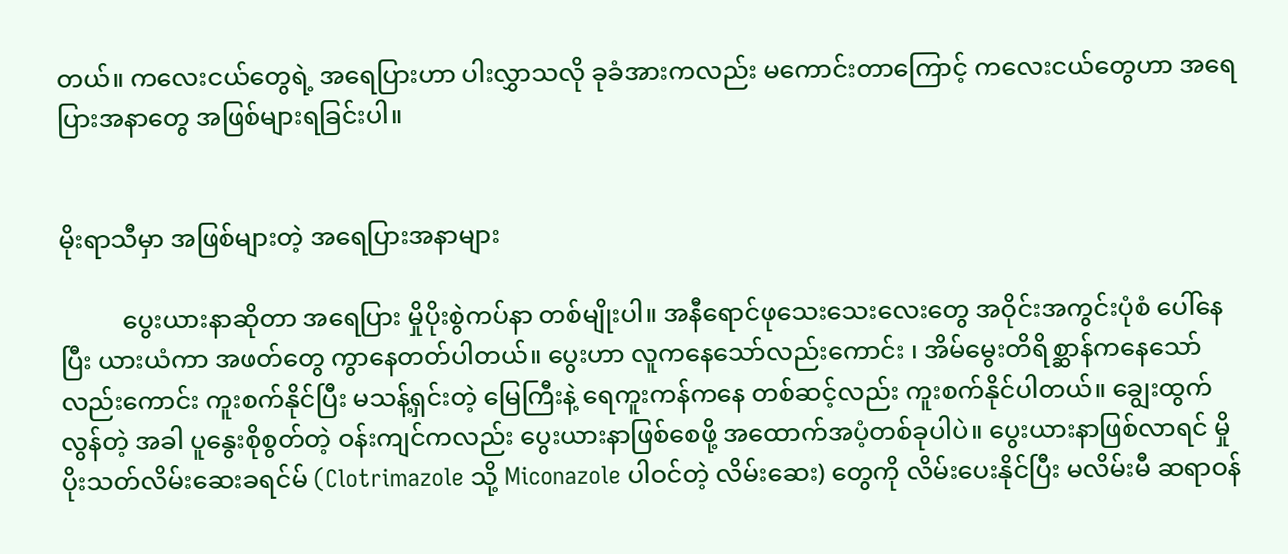တယ်။ ကလေးငယ်တွေရဲ့ အရေပြားဟာ ပါးလွှာသလို ခုခံအားကလည်း မကောင်းတာကြောင့် ကလေးငယ်တွေဟာ အရေပြားအနာတွေ အဖြစ်များရခြင်းပါ။


မိုးရာသီမှာ အဖြစ်များတဲ့ အရေပြားအနာများ

          ပွေးယားနာဆိုတာ အရေပြား မှိုပိုးစွဲကပ်နာ တစ်မျိုးပါ။ အနီရောင်ဖုသေးသေးလေးတွေ အဝိုင်းအကွင်းပုံစံ ပေါ်နေပြီး ယားယံကာ အဖတ်တွေ ကွာနေတတ်ပါတယ်။ ပွေးဟာ လူကနေသော်လည်းကောင်း ၊ အိမ်မွေးတိရိစ္ဆာန်ကနေသော်လည်းကောင်း ကူးစက်နိုင်ပြီး မသန့်ရှင်းတဲ့ မြေကြီးနဲ့ ရေကူးကန်ကနေ တစ်ဆင့်လည်း ကူးစက်နိုင်ပါတယ်။ ချွေးထွက်လွန်တဲ့ အခါ ပူနွေးစိုစွတ်တဲ့ ဝန်းကျင်ကလည်း ပွေးယားနာဖြစ်စေဖို့ အထောက်အပံ့တစ်ခုပါပဲ။ ပွေးယားနာဖြစ်လာရင် မှိုပိုးသတ်လိမ်းဆေးခရင်မ် (Clotrimazole သို့ Miconazole ပါဝင်တဲ့ လိမ်းဆေး) တွေကို လိမ်းပေးနိုင်ပြီး မလိမ်းမီ ဆရာဝန်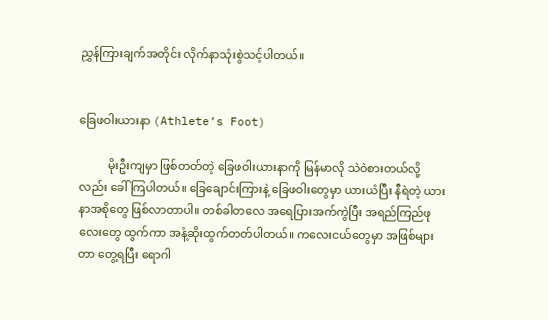ညွှန်ကြားချက်အတိုင်း လိုက်နာသုံးစွဲသင့်ပါတယ်။


ခြေဖဝါးယားနာ (Athlete’s Foot)

          မိုးဦးကျမှာ ဖြစ်တတ်တဲ့ ခြေဖဝါးယားနာကို မြန်မာလို သဲဝဲစားတယ်လို့လည်း ခေါ်ကြပါတယ်။ ခြေချောင်းကြားနဲ့ ခြေဖဝါးတွေမှာ ယားယံပြီး နီရဲတဲ့ ယားနာအစိုတွေ ဖြစ်လာတာပါ။ တစ်ခါတလေ အရေပြားအက်ကွဲပြီး အရည်ကြည်ဖုလေးတွေ ထွက်ကာ အနံ့ဆိုးထွက်တတ်ပါတယ်။ ကလေးငယ်တွေမှာ အဖြစ်များတာ တွေ့ရပြီး ရောဂါ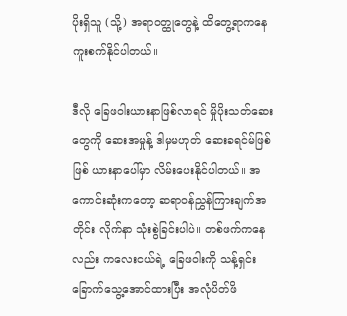ပိုးရှိသူ (သို့) အရာဝတ္ထုတွေနဲ့ ထိတွေ့ရာကနေ ကူးစက်နိုင်ပါတယ်။

ဒီလို ခြေဖဝါးယားနာဖြစ်လာရင် မှိုပိုးသတ်ဆေးတွေကို ဆေးအမှုန့် ဒါမှမဟုတ် ဆေးခရင်မ်ဖြစ်ဖြစ် ယားနာပေါ်မှာ လိမ်းပေးနိုင်ပါတယ်။ အကောင်းဆုံးကတော့ ဆရာဝန်ညွှန်ကြားချက်အတိုင်း လိုက်နာ သုံးစွဲခြင်းပါပဲ။ တစ်ဖက်ကနေလည်း ကလေးငယ်ရဲ့ ခြေဖဝါးကို သန့်ရှင်းခြောက်သွေ့အောင်ထားပြီး အလုံပိတ်ဖိ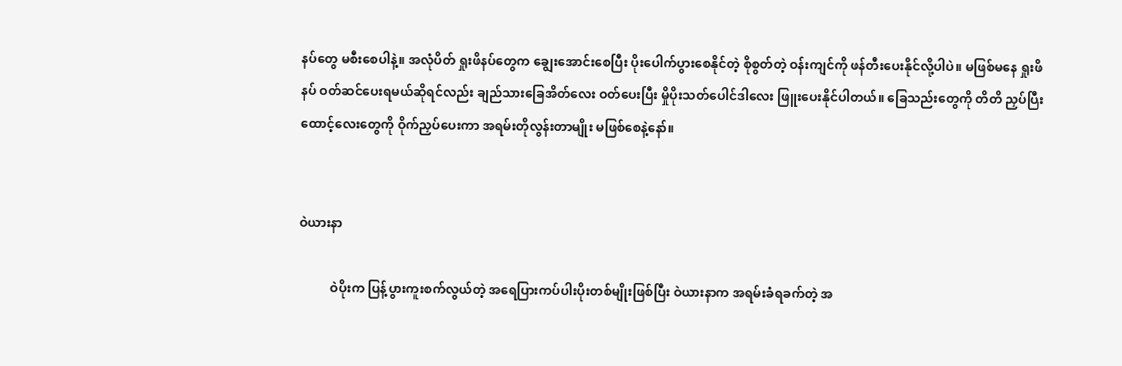နပ်တွေ မစီးစေပါနဲ့။ အလုံပိတ် ရှုးဖိနပ်တွေက ချွေးအောင်းစေပြီး ပိုးပေါက်ပွားစေနိုင်တဲ့ စိုစွတ်တဲ့ ဝန်းကျင်ကို ဖန်တီးပေးနိုင်လို့ပါပဲ။ မဖြစ်မနေ ရှုးဖိနပ် ဝတ်ဆင်ပေးရမယ်ဆိုရင်လည်း ချည်သားခြေအိတ်လေး ဝတ်ပေးပြီး မှိုပိုးသတ်ပေါင်ဒါလေး ဖြူးပေးနိုင်ပါတယ်။ ခြေသည်းတွေကို တိတိ ညှပ်ပြီး ထောင့်လေးတွေကို ဝိုက်ညှပ်ပေးကာ အရမ်းတိုလွန်းတာမျိုး မဖြစ်စေနဲ့နော်။


ဝဲယားနာ

          ဝဲပိုးက ပြန့်ပွားကူးစက်လွယ်တဲ့ အရေပြားကပ်ပါးပိုးတစ်မျိုးဖြစ်ပြီး ဝဲယားနာက အရမ်းခံရခက်တဲ့ အ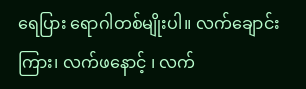ရေပြား ရောဂါတစ်မျိုးပါ။ လက်ချောင်းကြား၊ လက်ဖနောင့် ၊ လက်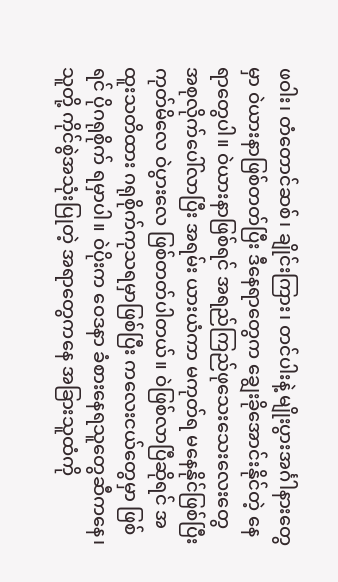ဖဝါး၊ တံတောင်ဆစ်၊ ချိုင်းကြား၊ တင်ပါးနဲ့ မျိုးပွားအင်္ဂါနားတွေမှာ ဝဲယားနာဖြစ်တတ်ပြီး ဒီနေရာတွေက ချွေးခိုအောင်းနိုင်တဲ့ နေရာတွေပါ။ ဝဲယားနာဖြစ်ရင် အရည်ကြည်ဖုသေးသေးလေးတွေ အစုလိုက်ပေါ်လာပြီး အရမ်း ယားယံကာ မကုတ်ရ မနေနိုင်ဖြစ်ပြီး ကုတ်မိလေ ဝဲပွားလေ ဖြစ်တတ်ပါတယ်။ ဝဲဖြစ်လာပြီဆိုရင် အထူးသတိထား ဂရုစိုက်ကုသရမှာဖြစ်ပြီး ကလေးငယ်တွေမှာ ဖြစ်ရင် ပိုဂရုစိုက် ရမှာပါ။ ဝဲပိုးက ဝေဒနာ ခံစားနေရသူတွေဆီကနေ၊ သူတို့ ကိုင်စွဲအသုံးပြုတဲ့ အရာတွေကနေ အခြားသူထံကို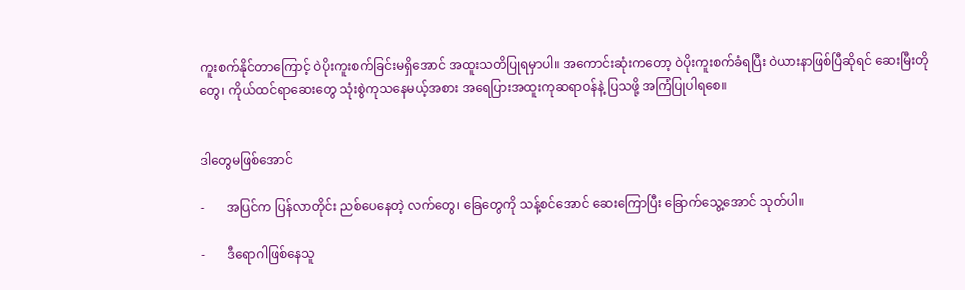ကူးစက်နိုင်တာကြောင့် ဝဲပိုးကူးစက်ခြင်းမရှိအောင် အထူးသတိပြုရမှာပါ။ အကောင်းဆုံးကတော့ ဝဲပိုးကူးစက်ခံရပြီး ဝဲယားနာဖြစ်ပြီဆိုရင် ဆေးမြီးတိုတွေ၊ ကိုယ်ထင်ရာဆေးတွေ သုံးစွဲကုသနေမယ့်အစား အရေပြားအထူးကုဆရာဝန်နဲ့ ပြသဖို့ အကြံပြုပါရစေ။


ဒါတွေမဖြစ်အောင်

-       အပြင်က ပြန်လာတိုင်း ညစ်ပေနေတဲ့ လက်တွေ၊ ခြေတွေကို သန့်စင်အောင် ဆေးကြောပြီး ခြောက်သွေ့အောင် သုတ်ပါ။

-       ဒီရောဂါဖြစ်နေသူ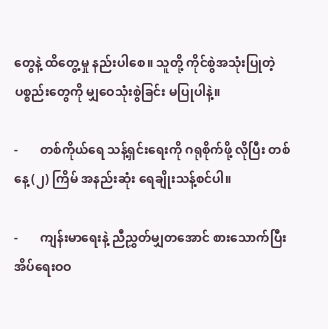တွေနဲ့ ထိတွေ့မှု နည်းပါစေ။ သူတို့ ကိုင်စွဲအသုံးပြုတဲ့ပစ္စည်းတွေကို မျှဝေသုံးစွဲခြင်း မပြုပါနဲ့။

-       တစ်ကိုယ်ရေ သန့်ရှင်းရေးကို ဂရုစိုက်ဖို့ လိုပြီး တစ်နေ့ (၂) ကြိမ် အနည်းဆုံး ရေချိုးသန့်စင်ပါ။

-       ကျန်းမာရေးနဲ့ ညီညွှတ်မျှတအောင် စားသောက်ပြီး အိပ်ရေးဝဝ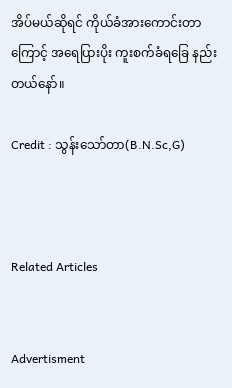အိပ်မယ်ဆိုရင် ကိုယ်ခံအားကောင်းတာကြောင့် အရေပြားပိုး ကူးစက်ခံရခြေ နည်းတယ်နော်။

Credit : သွန်းသော်တာ(B.N.Sc,G)



Related Articles


Advertisment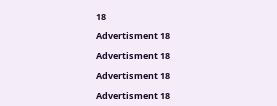18

Advertisment 18

Advertisment 18

Advertisment 18

Advertisment 18